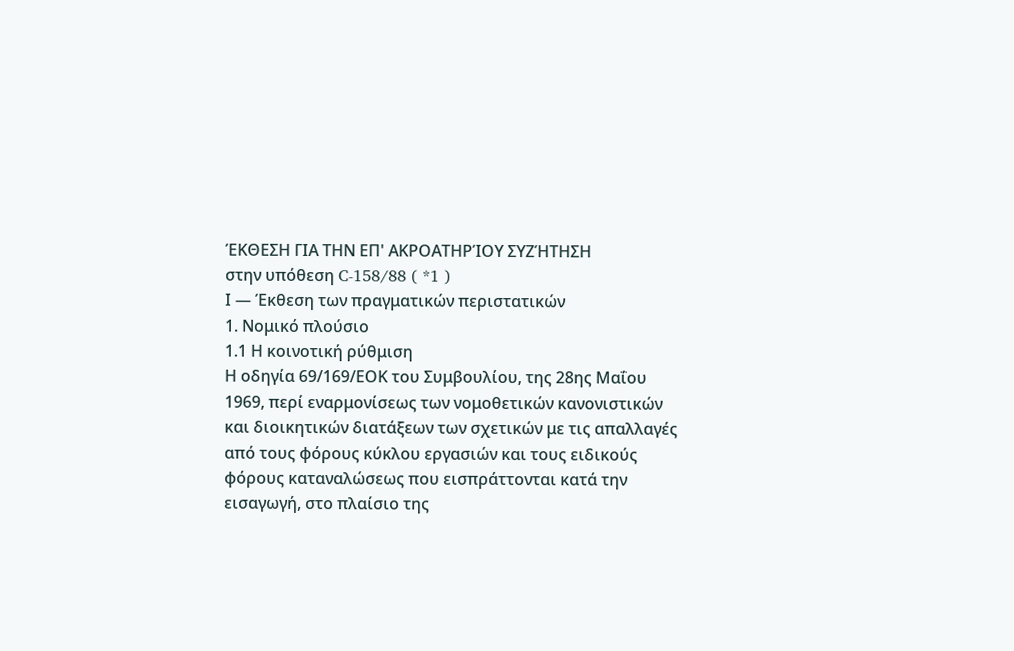ΈΚΘΕΣΗ ΓΙΑ ΤΗΝ ΕΠ' ΑΚΡΟΑΤΗΡΊΟΥ ΣΥΖΉΤΗΣΗ
στην υπόθεση C-158/88 ( *1 )
Ι — Έκθεση των πραγματικών περιστατικών
1. Νομικό πλούσιο
1.1 Η κοινοτική ρύθμιση
Η οδηγία 69/169/ΕΟΚ του Συμβουλίου, της 28ης Μαΐου 1969, περί εναρμονίσεως των νομοθετικών κανονιστικών και διοικητικών διατάξεων των σχετικών με τις απαλλαγές από τους φόρους κύκλου εργασιών και τους ειδικούς φόρους καταναλώσεως που εισπράττονται κατά την εισαγωγή, στο πλαίσιο της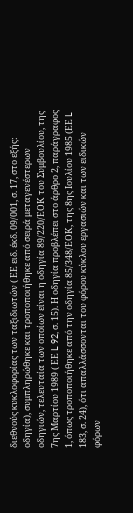διεθνούς κυκλοφορίας των ταξιδιωτών ( ΕΕ ειδ. έκδ. 09/001, σ. 17, στο εξής: οδηγία), συμπληρώθηκε και τροποποιήθηκε από σειρά μεταγενέστερων οδηγιών, τελευταία των οποίων είναι η οδηγία 89/220/ΕΟΚ του Συμβουλίου, της 7ης Μαρτίου 1989 ( ΕΕ L 92, σ. 15). Η οδηγία προβλέπει στο άρθρο 2, παράγραφος 1, όπως τροποποιήθηκε από την οδηγία 85/348/ΕΟΚ, της 8ης Ιουλίου 1985 (ΕΕ L 183, σ. 24), ότι απαλλάσσονται του φόρου κύκλου εργασιών και των ειδικών φόρων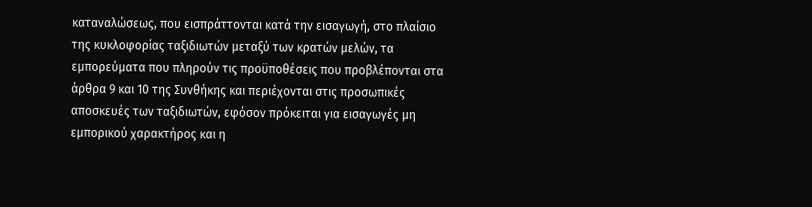καταναλώσεως, που εισπράττονται κατά την εισαγωγή, στο πλαίσιο της κυκλοφορίας ταξιδιωτών μεταξύ των κρατών μελών, τα εμπορεύματα που πληρούν τις προϋποθέσεις που προβλέπονται στα άρθρα 9 και 10 της Συνθήκης και περιέχονται στις προσωπικές αποσκευές των ταξιδιωτών, εφόσον πρόκειται για εισαγωγές μη εμπορικού χαρακτήρος και η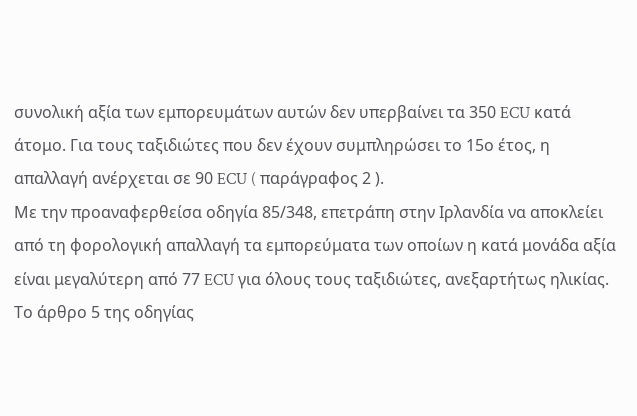συνολική αξία των εμπορευμάτων αυτών δεν υπερβαίνει τα 350 ECU κατά άτομο. Για τους ταξιδιώτες που δεν έχουν συμπληρώσει το 15ο έτος, η απαλλαγή ανέρχεται σε 90 ECU ( παράγραφος 2 ).
Με την προαναφερθείσα οδηγία 85/348, επετράπη στην Ιρλανδία να αποκλείει από τη φορολογική απαλλαγή τα εμπορεύματα των οποίων η κατά μονάδα αξία είναι μεγαλύτερη από 77 ECU για όλους τους ταξιδιώτες, ανεξαρτήτως ηλικίας.
Το άρθρο 5 της οδηγίας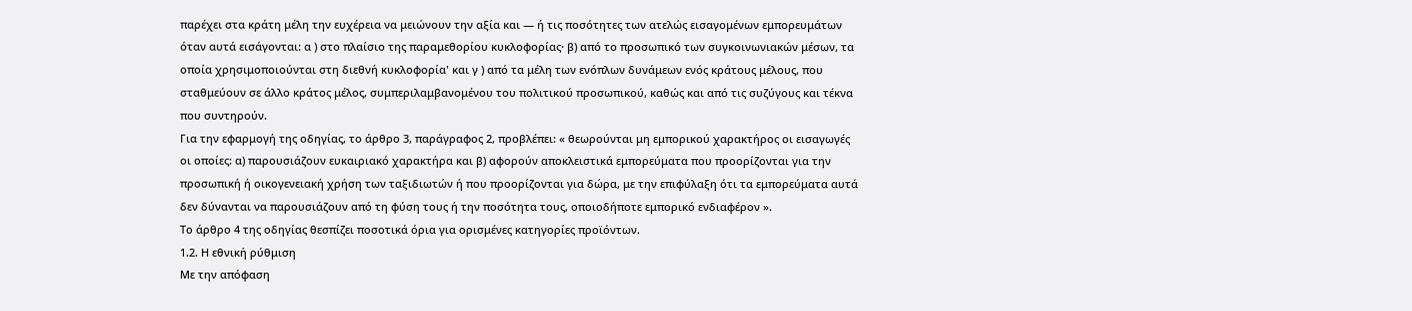παρέχει στα κράτη μέλη την ευχέρεια να μειώνουν την αξία και — ή τις ποσότητες των ατελώς εισαγομένων εμπορευμάτων όταν αυτά εισάγονται: α ) στο πλαίσιο της παραμεθορίου κυκλοφορίας· β) από το προσωπικό των συγκοινωνιακών μέσων, τα οποία χρησιμοποιούνται στη διεθνή κυκλοφορία' και γ ) από τα μέλη των ενόπλων δυνάμεων ενός κράτους μέλους, που σταθμεύουν σε άλλο κράτος μέλος, συμπεριλαμβανομένου του πολιτικού προσωπικού, καθώς και από τις συζύγους και τέκνα που συντηρούν.
Για την εφαρμογή της οδηγίας, το άρθρο 3, παράγραφος 2, προβλέπει: « θεωρούνται μη εμπορικού χαρακτήρος οι εισαγωγές οι οποίες: α) παρουσιάζουν ευκαιριακό χαρακτήρα και β) αφορούν αποκλειστικά εμπορεύματα που προορίζονται για την προσωπική ή οικογενειακή χρήση των ταξιδιωτών ή που προορίζονται για δώρα, με την επιφύλαξη ότι τα εμπορεύματα αυτά δεν δύνανται να παρουσιάζουν από τη φύση τους ή την ποσότητα τους, οποιοδήποτε εμπορικό ενδιαφέρον ».
Το άρθρο 4 της οδηγίας θεσπίζει ποσοτικά όρια για ορισμένες κατηγορίες προϊόντων.
1.2. Η εθνική ρύθμιση
Με την απόφαση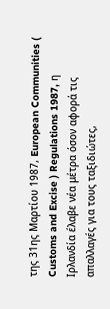της 31ης Μαρτίου 1987, European Communities ( Customs and Excise ) Regulations 1987, η Ιρλανδία έλαβε νέα μέτρα όσον αφορά τις απαλλαγές για τους ταξιδιώτες,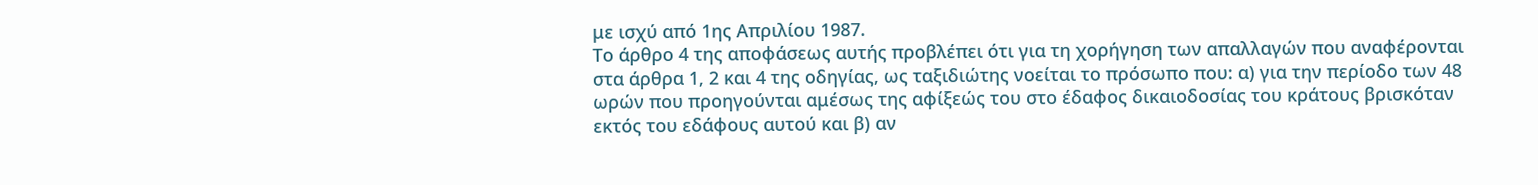με ισχύ από 1ης Απριλίου 1987.
Το άρθρο 4 της αποφάσεως αυτής προβλέπει ότι για τη χορήγηση των απαλλαγών που αναφέρονται στα άρθρα 1, 2 και 4 της οδηγίας, ως ταξιδιώτης νοείται το πρόσωπο που: α) για την περίοδο των 48 ωρών που προηγούνται αμέσως της αφίξεώς του στο έδαφος δικαιοδοσίας του κράτους βρισκόταν εκτός του εδάφους αυτού και β) αν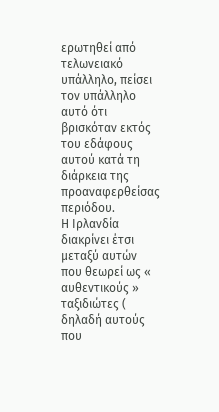ερωτηθεί από τελωνειακό υπάλληλο, πείσει τον υπάλληλο αυτό ότι βρισκόταν εκτός του εδάφους αυτού κατά τη διάρκεια της προαναφερθείσας περιόδου.
Η Ιρλανδία διακρίνει έτσι μεταξύ αυτών που θεωρεί ως « αυθεντικούς » ταξιδιώτες ( δηλαδή αυτούς που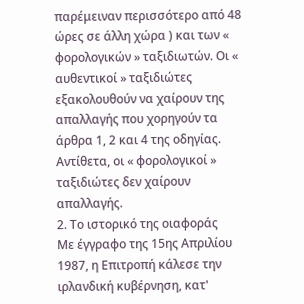παρέμειναν περισσότερο από 48 ώρες σε άλλη χώρα ) και των « φορολογικών » ταξιδιωτών. Οι « αυθεντικοί » ταξιδιώτες εξακολουθούν να χαίρουν της απαλλαγής που χορηγούν τα άρθρα 1, 2 και 4 της οδηγίας. Αντίθετα, οι « φορολογικοί » ταξιδιώτες δεν χαίρουν απαλλαγής.
2. Το ιστορικό της οιαφοράς
Με έγγραφο της 15ης Απριλίου 1987, η Επιτροπή κάλεσε την ιρλανδική κυβέρνηση, κατ'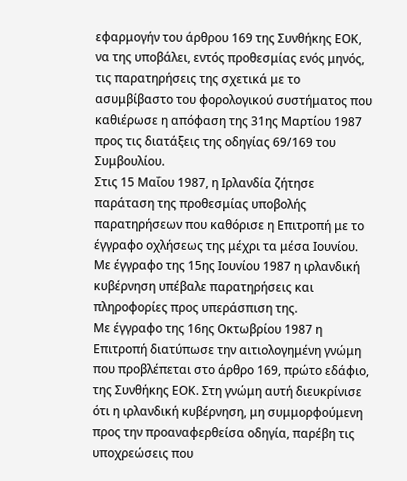εφαρμογήν του άρθρου 169 της Συνθήκης ΕΟΚ, να της υποβάλει, εντός προθεσμίας ενός μηνός, τις παρατηρήσεις της σχετικά με το ασυμβίβαστο του φορολογικού συστήματος που καθιέρωσε η απόφαση της 31ης Μαρτίου 1987 προς τις διατάξεις της οδηγίας 69/169 του Συμβουλίου.
Στις 15 Μαΐου 1987, η Ιρλανδία ζήτησε παράταση της προθεσμίας υποβολής παρατηρήσεων που καθόρισε η Επιτροπή με το έγγραφο οχλήσεως της μέχρι τα μέσα Ιουνίου.
Με έγγραφο της 15ης Ιουνίου 1987 η ιρλανδική κυβέρνηση υπέβαλε παρατηρήσεις και πληροφορίες προς υπεράσπιση της.
Με έγγραφο της 16ης Οκτωβρίου 1987 η Επιτροπή διατύπωσε την αιτιολογημένη γνώμη που προβλέπεται στο άρθρο 169, πρώτο εδάφιο, της Συνθήκης ΕΟΚ. Στη γνώμη αυτή διευκρίνισε ότι η ιρλανδική κυβέρνηση, μη συμμορφούμενη προς την προαναφερθείσα οδηγία, παρέβη τις υποχρεώσεις που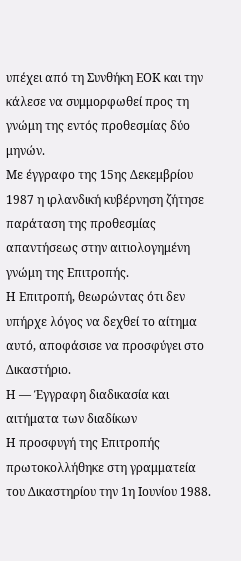υπέχει από τη Συνθήκη ΕΟΚ και την κάλεσε να συμμορφωθεί προς τη γνώμη της εντός προθεσμίας δύο μηνών.
Με έγγραφο της 15ης Δεκεμβρίου 1987 η ιρλανδική κυβέρνηση ζήτησε παράταση της προθεσμίας απαντήσεως στην αιτιολογημένη γνώμη της Επιτροπής.
Η Επιτροπή, θεωρώντας ότι δεν υπήρχε λόγος να δεχθεί το αίτημα αυτό, αποφάσισε να προσφύγει στο Δικαστήριο.
Η — Έγγραφη διαδικασία και αιτήματα των διαδίκων
Η προσφυγή της Επιτροπής πρωτοκολλήθηκε στη γραμματεία του Δικαστηρίου την 1η Ιουνίου 1988.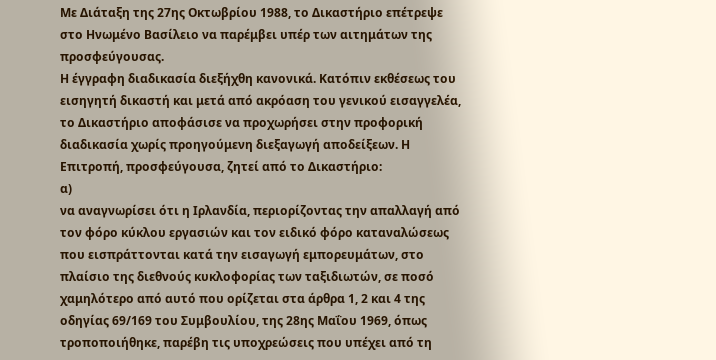Με Διάταξη της 27ης Οκτωβρίου 1988, το Δικαστήριο επέτρεψε στο Ηνωμένο Βασίλειο να παρέμβει υπέρ των αιτημάτων της προσφεύγουσας.
Η έγγραφη διαδικασία διεξήχθη κανονικά. Κατόπιν εκθέσεως του εισηγητή δικαστή και μετά από ακρόαση του γενικού εισαγγελέα, το Δικαστήριο αποφάσισε να προχωρήσει στην προφορική διαδικασία χωρίς προηγούμενη διεξαγωγή αποδείξεων. Η Επιτροπή, προσφεύγουσα, ζητεί από το Δικαστήριο:
α)
να αναγνωρίσει ότι η Ιρλανδία, περιορίζοντας την απαλλαγή από τον φόρο κύκλου εργασιών και τον ειδικό φόρο καταναλώσεως που εισπράττονται κατά την εισαγωγή εμπορευμάτων, στο πλαίσιο της διεθνούς κυκλοφορίας των ταξιδιωτών, σε ποσό χαμηλότερο από αυτό που ορίζεται στα άρθρα 1, 2 και 4 της οδηγίας 69/169 του Συμβουλίου, της 28ης Μαΐου 1969, όπως τροποποιήθηκε, παρέβη τις υποχρεώσεις που υπέχει από τη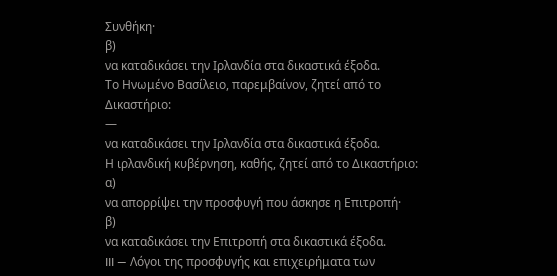Συνθήκη·
β)
να καταδικάσει την Ιρλανδία στα δικαστικά έξοδα.
Το Ηνωμένο Βασίλειο, παρεμβαίνον, ζητεί από το Δικαστήριο:
—
να καταδικάσει την Ιρλανδία στα δικαστικά έξοδα.
Η ιρλανδική κυβέρνηση, καθής, ζητεί από το Δικαστήριο:
α)
να απορρίψει την προσφυγή που άσκησε η Επιτροπή·
β)
να καταδικάσει την Επιτροπή στα δικαστικά έξοδα.
III — Λόγοι της προσφυγής και επιχειρήματα των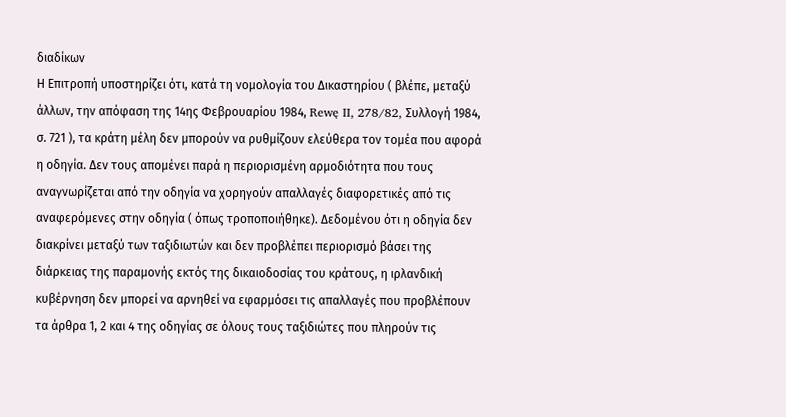διαδίκων
Η Επιτροπή υποστηρίζει ότι, κατά τη νομολογία του Δικαστηρίου ( βλέπε, μεταξύ άλλων, την απόφαση της 14ης Φεβρουαρίου 1984, Rewę II, 278/82, Συλλογή 1984, σ. 721 ), τα κράτη μέλη δεν μπορούν να ρυθμίζουν ελεύθερα τον τομέα που αφορά η οδηγία. Δεν τους απομένει παρά η περιορισμένη αρμοδιότητα που τους αναγνωρίζεται από την οδηγία να χορηγούν απαλλαγές διαφορετικές από τις αναφερόμενες στην οδηγία ( όπως τροποποιήθηκε). Δεδομένου ότι η οδηγία δεν διακρίνει μεταξύ των ταξιδιωτών και δεν προβλέπει περιορισμό βάσει της διάρκειας της παραμονής εκτός της δικαιοδοσίας του κράτους, η ιρλανδική κυβέρνηση δεν μπορεί να αρνηθεί να εφαρμόσει τις απαλλαγές που προβλέπουν τα άρθρα 1, 2 και 4 της οδηγίας σε όλους τους ταξιδιώτες που πληρούν τις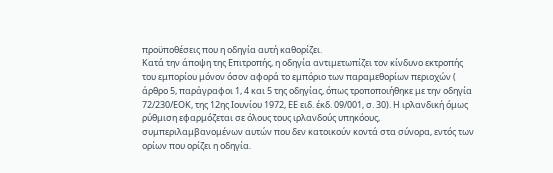προϋποθέσεις που η οδηγία αυτή καθορίζει.
Κατά την άποψη της Επιτροπής, η οδηγία αντιμετωπίζει τον κίνδυνο εκτροπής του εμπορίου μόνον όσον αφορά το εμπόριο των παραμεθορίων περιοχών ( άρθρο 5, παράγραφοι 1, 4 και 5 της οδηγίας, όπως τροποποιήθηκε με την οδηγία 72/230/ΕΟΚ, της 12ης Ιουνίου 1972, ΕΕ ειδ. έκδ. 09/001, σ. 30). Η ιρλανδική όμως ρύθμιση εφαρμόζεται σε όλους τους ιρλανδούς υπηκόους, συμπεριλαμβανομένων αυτών που δεν κατοικούν κοντά στα σύνορα, εντός των ορίων που ορίζει η οδηγία.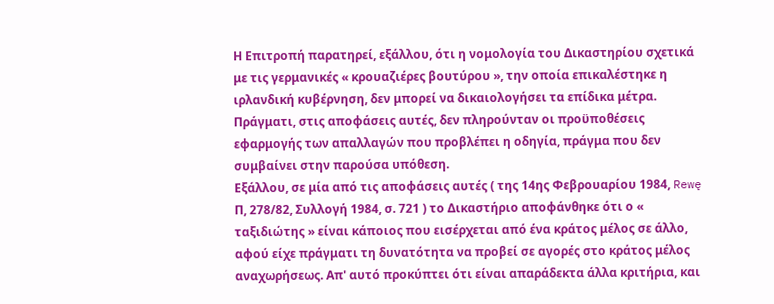Η Επιτροπή παρατηρεί, εξάλλου, ότι η νομολογία του Δικαστηρίου σχετικά με τις γερμανικές « κρουαζιέρες βουτύρου », την οποία επικαλέστηκε η ιρλανδική κυβέρνηση, δεν μπορεί να δικαιολογήσει τα επίδικα μέτρα. Πράγματι, στις αποφάσεις αυτές, δεν πληρούνταν οι προϋποθέσεις εφαρμογής των απαλλαγών που προβλέπει η οδηγία, πράγμα που δεν συμβαίνει στην παρούσα υπόθεση.
Εξάλλου, σε μία από τις αποφάσεις αυτές ( της 14ης Φεβρουαρίου 1984, Rewę Π, 278/82, Συλλογή 1984, σ. 721 ) το Δικαστήριο αποφάνθηκε ότι ο « ταξιδιώτης » είναι κάποιος που εισέρχεται από ένα κράτος μέλος σε άλλο, αφού είχε πράγματι τη δυνατότητα να προβεί σε αγορές στο κράτος μέλος αναχωρήσεως. Απ' αυτό προκύπτει ότι είναι απαράδεκτα άλλα κριτήρια, και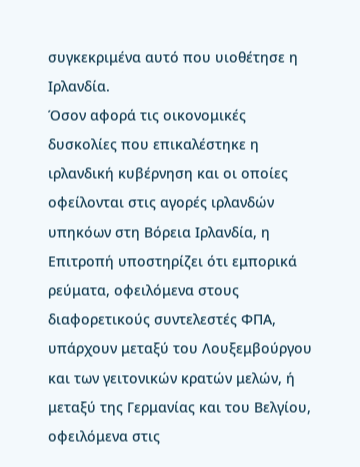συγκεκριμένα αυτό που υιοθέτησε η Ιρλανδία.
Όσον αφορά τις οικονομικές δυσκολίες που επικαλέστηκε η ιρλανδική κυβέρνηση και οι οποίες οφείλονται στις αγορές ιρλανδών υπηκόων στη Βόρεια Ιρλανδία, η Επιτροπή υποστηρίζει ότι εμπορικά ρεύματα, οφειλόμενα στους διαφορετικούς συντελεστές ΦΠΑ, υπάρχουν μεταξύ του Λουξεμβούργου και των γειτονικών κρατών μελών, ή μεταξύ της Γερμανίας και του Βελγίου, οφειλόμενα στις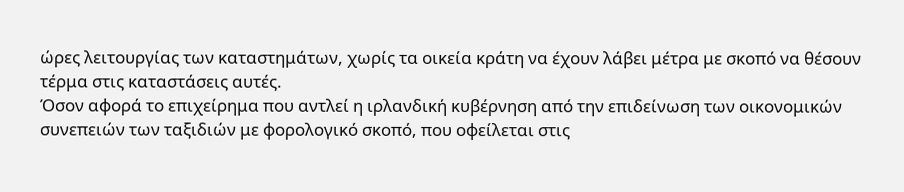ώρες λειτουργίας των καταστημάτων, χωρίς τα οικεία κράτη να έχουν λάβει μέτρα με σκοπό να θέσουν τέρμα στις καταστάσεις αυτές.
Όσον αφορά το επιχείρημα που αντλεί η ιρλανδική κυβέρνηση από την επιδείνωση των οικονομικών συνεπειών των ταξιδιών με φορολογικό σκοπό, που οφείλεται στις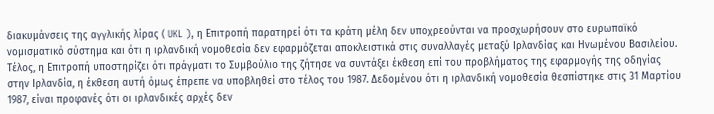διακυμάνσεις της αγγλικής λίρας ( UKL ), η Επιτροπή παρατηρεί ότι τα κράτη μέλη δεν υποχρεούνται να προσχωρήσουν στο ευρωπαϊκό νομισματικό σύστημα και ότι η ιρλανδική νομοθεσία δεν εφαρμόζεται αποκλειστικά στις συναλλαγές μεταξύ Ιρλανδίας και Ηνωμένου Βασιλείου.
Τέλος, η Επιτροπή υποστηρίζει ότι πράγματι το Συμβούλιο της ζήτησε να συντάξει έκθεση επί του προβλήματος της εφαρμογής της οδηγίας στην Ιρλανδία, η έκθεση αυτή όμως έπρεπε να υποβληθεί στο τέλος του 1987. Δεδομένου ότι η ιρλανδική νομοθεσία θεσπίστηκε στις 31 Μαρτίου 1987, είναι προφανές ότι οι ιρλανδικές αρχές δεν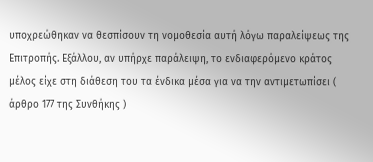υποχρεώθηκαν να θεσπίσουν τη νομοθεσία αυτή λόγω παραλείψεως της Επιτροπής. Εξάλλου, αν υπήρχε παράλειψη, το ενδιαφερόμενο κράτος μέλος είχε στη διάθεση του τα ένδικα μέσα για να την αντιμετωπίσει ( άρθρο 177 της Συνθήκης )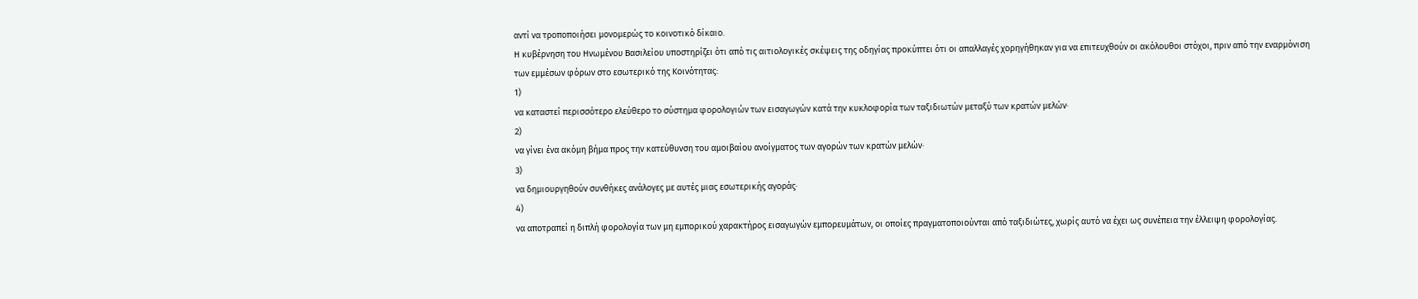αντί να τροποποιήσει μονομερώς το κοινοτικό δίκαιο.
Η κυβέρνηση του Ηνωμένου Βασιλείου υποστηρίζει ότι από τις αιτιολογικές σκέψεις της οδηγίας προκύπτει ότι οι απαλλαγές χορηγήθηκαν για να επιτευχθούν οι ακόλουθοι στόχοι, πριν από την εναρμόνιση των εμμέσων φόρων στο εσωτερικό της Κοινότητας:
1)
να καταστεί περισσότερο ελεύθερο το σύστημα φορολογιών των εισαγωγών κατά την κυκλοφορία των ταξιδιωτών μεταξύ των κρατών μελών·
2)
να γίνει ένα ακόμη βήμα προς την κατεύθυνση του αμοιβαίου ανοίγματος των αγορών των κρατών μελών·
3)
να δημιουργηθούν συνθήκες ανάλογες με αυτές μιας εσωτερικής αγοράς·
4)
να αποτραπεί η διπλή φορολογία των μη εμπορικού χαρακτήρος εισαγωγών εμπορευμάτων, οι οποίες πραγματοποιούνται από ταξιδιώτες, χωρίς αυτό να έχει ως συνέπεια την έλλειψη φορολογίας.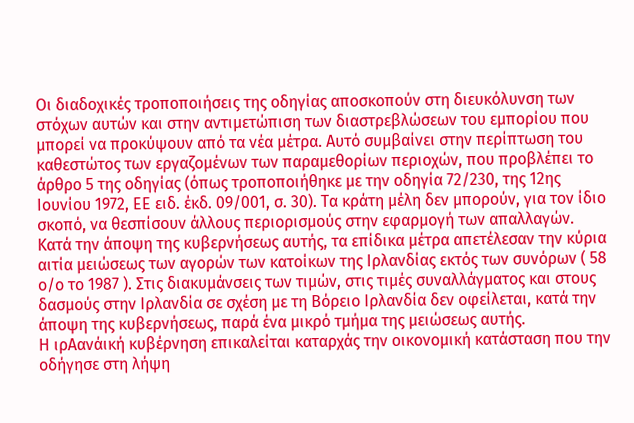Οι διαδοχικές τροποποιήσεις της οδηγίας αποσκοπούν στη διευκόλυνση των στόχων αυτών και στην αντιμετώπιση των διαστρεβλώσεων του εμπορίου που μπορεί να προκύψουν από τα νέα μέτρα. Αυτό συμβαίνει στην περίπτωση του καθεστώτος των εργαζομένων των παραμεθορίων περιοχών, που προβλέπει το άρθρο 5 της οδηγίας (όπως τροποποιήθηκε με την οδηγία 72/230, της 12ης Ιουνίου 1972, ΕΕ ειδ. έκδ. 09/001, σ. 30). Τα κράτη μέλη δεν μπορούν, για τον ίδιο σκοπό, να θεσπίσουν άλλους περιορισμούς στην εφαρμογή των απαλλαγών.
Κατά την άποψη της κυβερνήσεως αυτής, τα επίδικα μέτρα απετέλεσαν την κύρια αιτία μειώσεως των αγορών των κατοίκων της Ιρλανδίας εκτός των συνόρων ( 58 ο/ο το 1987 ). Στις διακυμάνσεις των τιμών, στις τιμές συναλλάγματος και στους δασμούς στην Ιρλανδία σε σχέση με τη Βόρειο Ιρλανδία δεν οφείλεται, κατά την άποψη της κυβερνήσεως, παρά ένα μικρό τμήμα της μειώσεως αυτής.
Η ιρΑανάική κυβέρνηση επικαλείται καταρχάς την οικονομική κατάσταση που την οδήγησε στη λήψη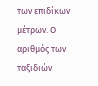των επιδίκων μέτρων. Ο αριθμός των ταξιδιών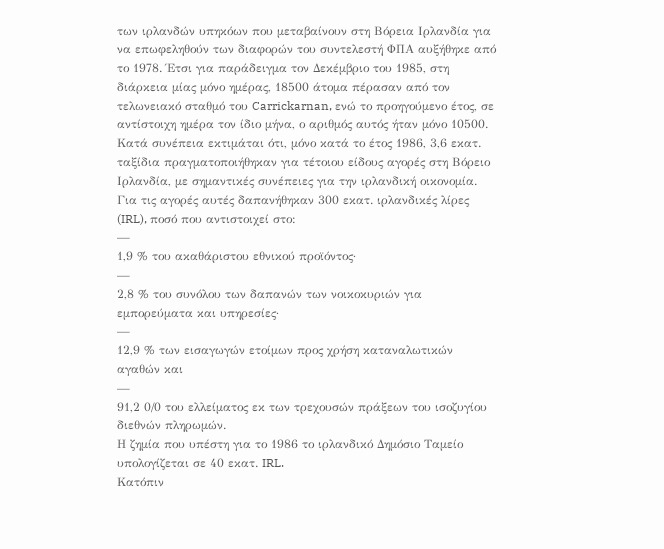των ιρλανδών υπηκόων που μεταβαίνουν στη Βόρεια Ιρλανδία για να επωφεληθούν των διαφορών του συντελεστή ΦΠΑ αυξήθηκε από το 1978. Έτσι για παράδειγμα τον Δεκέμβριο του 1985, στη διάρκεια μίας μόνο ημέρας, 18500 άτομα πέρασαν από τον τελωνειακό σταθμό του Carrickarnan, ενώ το προηγούμενο έτος, σε αντίστοιχη ημέρα τον ίδιο μήνα, ο αριθμός αυτός ήταν μόνο 10500.
Κατά συνέπεια εκτιμάται ότι, μόνο κατά το έτος 1986, 3,6 εκατ. ταξίδια πραγματοποιήθηκαν για τέτοιου είδους αγορές στη Βόρειο Ιρλανδία, με σημαντικές συνέπειες για την ιρλανδική οικονομία. Για τις αγορές αυτές δαπανήθηκαν 300 εκατ. ιρλανδικές λίρες (IRL), ποσό που αντιστοιχεί στο:
—
1,9 % του ακαθάριστου εθνικού προϊόντος·
—
2,8 % του συνόλου των δαπανών των νοικοκυριών για εμπορεύματα και υπηρεσίες·
—
12,9 % των εισαγωγών ετοίμων προς χρήση καταναλωτικών αγαθών και
—
91,2 0/0 του ελλείματος εκ των τρεχουσών πράξεων του ισοζυγίου διεθνών πληρωμών.
Η ζημία που υπέστη για το 1986 το ιρλανδικό Δημόσιο Ταμείο υπολογίζεται σε 40 εκατ. IRL.
Κατόπιν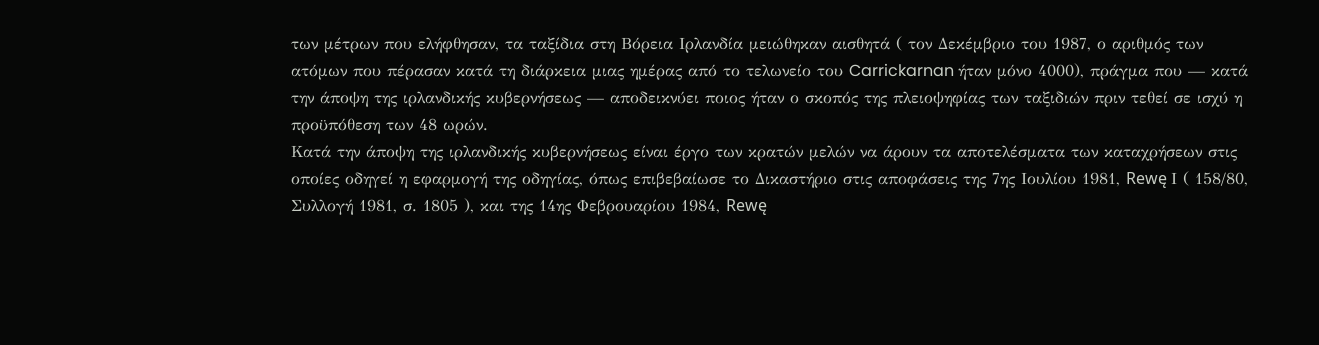των μέτρων που ελήφθησαν, τα ταξίδια στη Βόρεια Ιρλανδία μειώθηκαν αισθητά ( τον Δεκέμβριο του 1987, ο αριθμός των ατόμων που πέρασαν κατά τη διάρκεια μιας ημέρας από το τελωνείο του Carrickarnan ήταν μόνο 4000), πράγμα που — κατά την άποψη της ιρλανδικής κυβερνήσεως — αποδεικνύει ποιος ήταν ο σκοπός της πλειοψηφίας των ταξιδιών πριν τεθεί σε ισχύ η προϋπόθεση των 48 ωρών.
Κατά την άποψη της ιρλανδικής κυβερνήσεως είναι έργο των κρατών μελών να άρουν τα αποτελέσματα των καταχρήσεων στις οποίες οδηγεί η εφαρμογή της οδηγίας, όπως επιβεβαίωσε το Δικαστήριο στις αποφάσεις της 7ης Ιουλίου 1981, Rewę Ι ( 158/80, Συλλογή 1981, σ. 1805 ), και της 14ης Φεβρουαρίου 1984, Rewę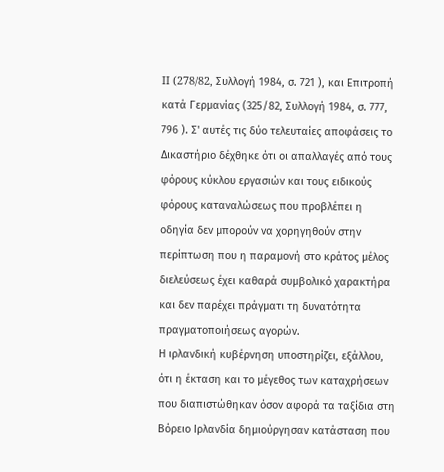II (278/82, Συλλογή 1984, σ. 721 ), και Επιτροπή κατά Γερμανίας (325/82, Συλλογή 1984, σ. 777, 796 ). Σ' αυτές τις δύο τελευταίες αποφάσεις το Δικαστήριο δέχθηκε ότι οι απαλλαγές από τους φόρους κύκλου εργασιών και τους ειδικούς φόρους καταναλώσεως που προβλέπει η οδηγία δεν μπορούν να χορηγηθούν στην περίπτωση που η παραμονή στο κράτος μέλος διελεύσεως έχει καθαρά συμβολικό χαρακτήρα και δεν παρέχει πράγματι τη δυνατότητα πραγματοποιήσεως αγορών.
Η ιρλανδική κυβέρνηση υποστηρίζει, εξάλλου, ότι η έκταση και το μέγεθος των καταχρήσεων που διαπιστώθηκαν όσον αφορά τα ταξίδια στη Βόρειο Ιρλανδία δημιούργησαν κατάσταση που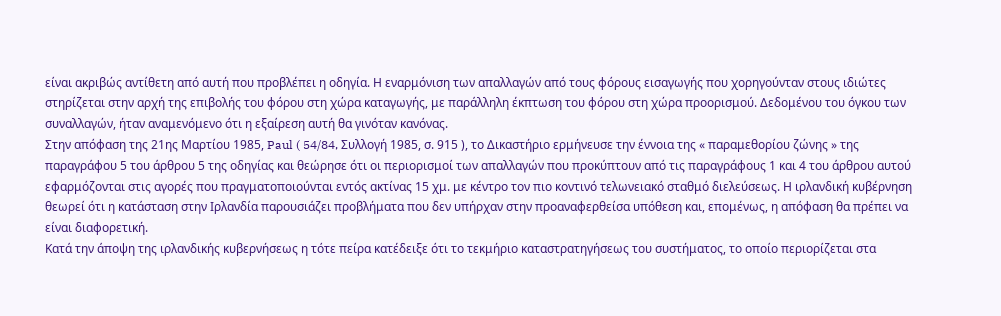είναι ακριβώς αντίθετη από αυτή που προβλέπει η οδηγία. Η εναρμόνιση των απαλλαγών από τους φόρους εισαγωγής που χορηγούνταν στους ιδιώτες στηρίζεται στην αρχή της επιβολής του φόρου στη χώρα καταγωγής, με παράλληλη έκπτωση του φόρου στη χώρα προορισμού. Δεδομένου του όγκου των συναλλαγών, ήταν αναμενόμενο ότι η εξαίρεση αυτή θα γινόταν κανόνας.
Στην απόφαση της 21ης Μαρτίου 1985, Paul ( 54/84, Συλλογή 1985, σ. 915 ), το Δικαστήριο ερμήνευσε την έννοια της « παραμεθορίου ζώνης » της παραγράφου 5 του άρθρου 5 της οδηγίας και θεώρησε ότι οι περιορισμοί των απαλλαγών που προκύπτουν από τις παραγράφους 1 και 4 του άρθρου αυτού εφαρμόζονται στις αγορές που πραγματοποιούνται εντός ακτίνας 15 χμ. με κέντρο τον πιο κοντινό τελωνειακό σταθμό διελεύσεως. Η ιρλανδική κυβέρνηση θεωρεί ότι η κατάσταση στην Ιρλανδία παρουσιάζει προβλήματα που δεν υπήρχαν στην προαναφερθείσα υπόθεση και, επομένως, η απόφαση θα πρέπει να είναι διαφορετική.
Κατά την άποψη της ιρλανδικής κυβερνήσεως η τότε πείρα κατέδειξε ότι το τεκμήριο καταστρατηγήσεως του συστήματος, το οποίο περιορίζεται στα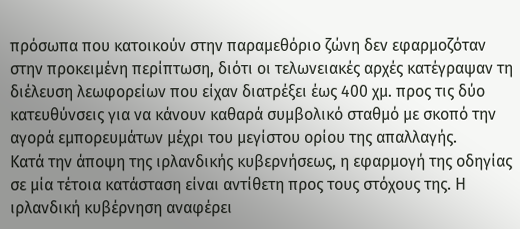πρόσωπα που κατοικούν στην παραμεθόριο ζώνη δεν εφαρμοζόταν στην προκειμένη περίπτωση, διότι οι τελωνειακές αρχές κατέγραψαν τη διέλευση λεωφορείων που είχαν διατρέξει έως 400 χμ. προς τις δύο κατευθύνσεις για να κάνουν καθαρά συμβολικό σταθμό με σκοπό την αγορά εμπορευμάτων μέχρι του μεγίστου ορίου της απαλλαγής.
Κατά την άποψη της ιρλανδικής κυβερνήσεως, η εφαρμογή της οδηγίας σε μία τέτοια κατάσταση είναι αντίθετη προς τους στόχους της. Η ιρλανδική κυβέρνηση αναφέρει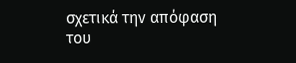σχετικά την απόφαση του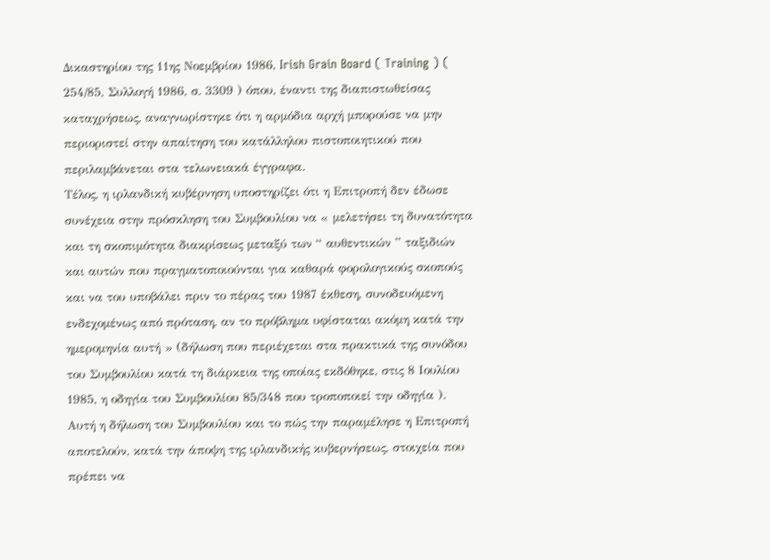Δικαστηρίου της 11ης Νοεμβρίου 1986, Irish Grain Board ( Training ) ( 254/85, Συλλογή 1986, σ. 3309 ) όπου, έναντι της διαπιστωθείσας καταχρήσεως, αναγνωρίστηκε ότι η αρμόδια αρχή μπορούσε να μην περιοριστεί στην απαίτηση του κατάλληλου πιστοποιητικού που περιλαμβάνεται στα τελωνειακά έγγραφα.
Τέλος, η ιρλανδική κυβέρνηση υποστηρίζει ότι η Επιτροπή δεν έδωσε συνέχεια στην πρόσκληση του Συμβουλίου να « μελετήσει τη δυνατότητα και τη σκοπιμότητα διακρίσεως μεταξύ των “ αυθεντικών ” ταξιδιών και αυτών που πραγματοποιούνται για καθαρά φορολογικούς σκοπούς και να του υποβάλει πριν το πέρας του 1987 έκθεση, συνοδευόμενη ενδεχομένως από πρόταση, αν το πρόβλημα υφίσταται ακόμη κατά την ημερομηνία αυτή » (δήλωση που περιέχεται στα πρακτικά της συνόδου του Συμβουλίου κατά τη διάρκεια της οποίας εκδόθηκε, στις 8 Ιουλίου 1985, η οδηγία του Συμβουλίου 85/348 που τροποποιεί την οδηγία ).
Αυτή η δήλωση του Συμβουλίου και το πώς την παραμέλησε η Επιτροπή αποτελούν, κατά την άποψη της ιρλανδικής κυβερνήσεως, στοιχεία που πρέπει να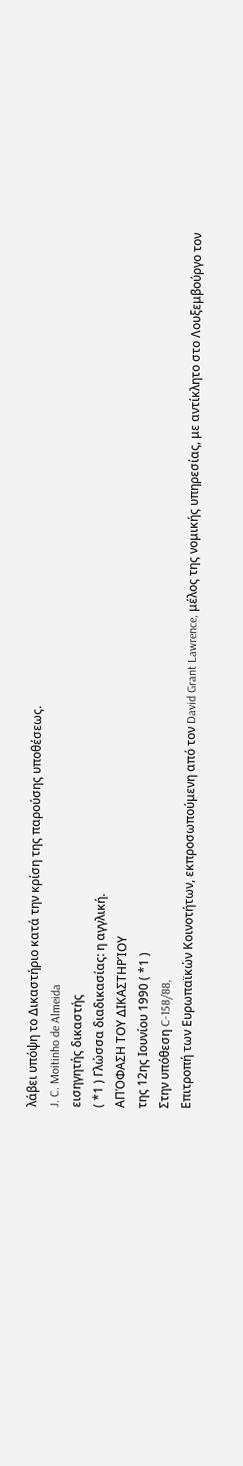λάβει υπόψη το Δικαστήριο κατά την κρίση της παρούσης υποθέσεως.
J. C. Moitinho de Almeida
εισηγητής δικαστής
( *1 ) Γλώσσα διαδικασίας: η αγγλική.
ΑΠΌΦΑΣΗ ΤΟΥ ΔΙΚΑΣΤΗΡΊΟΥ
της 12ης Ιουνίου 1990 ( *1 )
Στην υπόθεση C-158/88,
Επιτροπή των Ευρωπαϊκών Κοινοτήτων, εκπροσωπούμενη από τον David Grant Lawrence, μέλος της νομικής υπηρεσίας, με αντίκλητο στο Λουξεμβούργο τον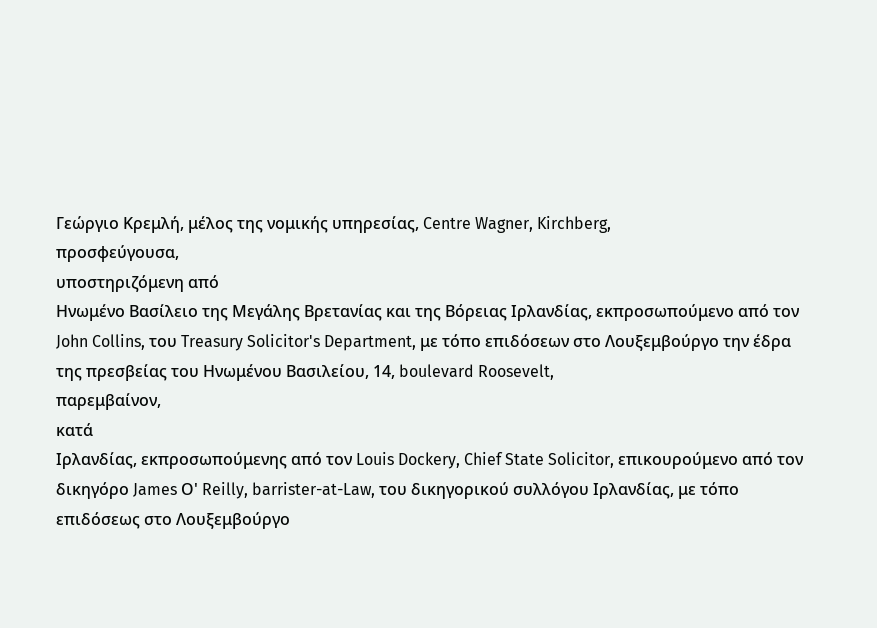Γεώργιο Κρεμλή, μέλος της νομικής υπηρεσίας, Centre Wagner, Kirchberg,
προσφεύγουσα,
υποστηριζόμενη από
Ηνωμένο Βασίλειο της Μεγάλης Βρετανίας και της Βόρειας Ιρλανδίας, εκπροσωπούμενο από τον John Collins, του Treasury Solicitor's Department, με τόπο επιδόσεων στο Λουξεμβούργο την έδρα της πρεσβείας του Ηνωμένου Βασιλείου, 14, boulevard Roosevelt,
παρεμβαίνον,
κατά
Ιρλανδίας, εκπροσωπούμενης από τον Louis Dockery, Chief State Solicitor, επικουρούμενο από τον δικηγόρο James Ο' Reilly, barrister-at-Law, του δικηγορικού συλλόγου Ιρλανδίας, με τόπο επιδόσεως στο Λουξεμβούργο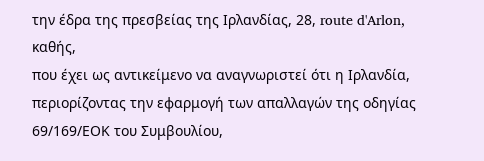την έδρα της πρεσβείας της Ιρλανδίας, 28, route d'Arlon,
καθής,
που έχει ως αντικείμενο να αναγνωριστεί ότι η Ιρλανδία, περιορίζοντας την εφαρμογή των απαλλαγών της οδηγίας 69/169/ΕΟΚ του Συμβουλίου,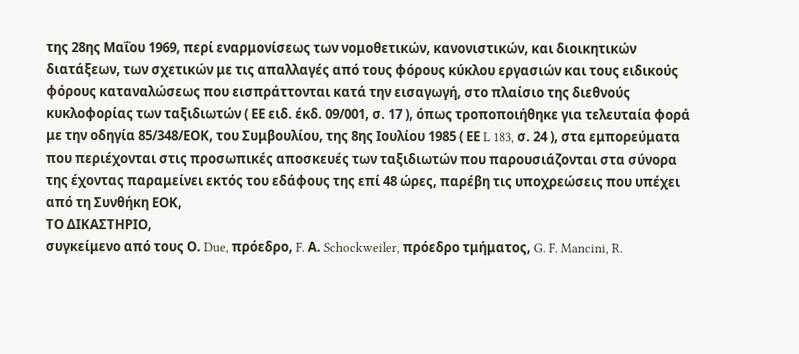της 28ης Μαΐου 1969, περί εναρμονίσεως των νομοθετικών, κανονιστικών, και διοικητικών διατάξεων, των σχετικών με τις απαλλαγές από τους φόρους κύκλου εργασιών και τους ειδικούς φόρους καταναλώσεως που εισπράττονται κατά την εισαγωγή, στο πλαίσιο της διεθνούς κυκλοφορίας των ταξιδιωτών ( ΕΕ ειδ. έκδ. 09/001, σ. 17 ), όπως τροποποιήθηκε για τελευταία φορά με την οδηγία 85/348/ΕΟΚ, του Συμβουλίου, της 8ης Ιουλίου 1985 ( ΕΕ L 183, σ. 24 ), στα εμπορεύματα που περιέχονται στις προσωπικές αποσκευές των ταξιδιωτών που παρουσιάζονται στα σύνορα της έχοντας παραμείνει εκτός του εδάφους της επί 48 ώρες, παρέβη τις υποχρεώσεις που υπέχει από τη Συνθήκη ΕΟΚ,
ΤΟ ΔΙΚΑΣΤΗΡΙΟ,
συγκείμενο από τους Ο. Due, πρόεδρο, F. Α. Schockweiler, πρόεδρο τμήματος, G. F. Mancini, R.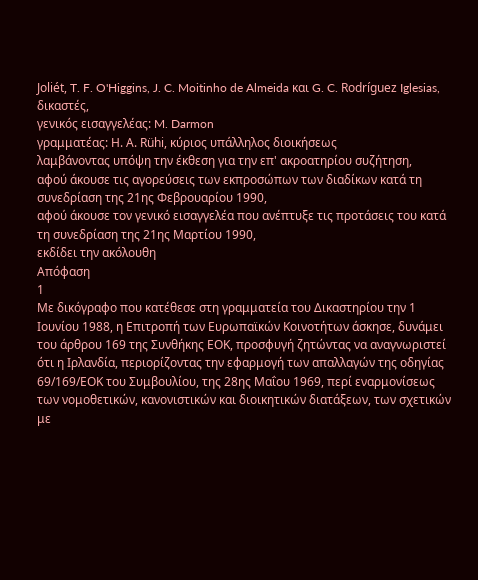Joliét, T. F. O'Higgins, J. C. Moitinho de Almeida και G. C. Rodríguez Iglesias, δικαστές,
γενικός εισαγγελέας: M. Darmon
γραμματέας: Η. Α. Rühi, κύριος υπάλληλος διοικήσεως
λαμβάνοντας υπόψη την έκθεση για την επ' ακροατηρίου συζήτηση,
αφού άκουσε τις αγορεύσεις των εκπροσώπων των διαδίκων κατά τη συνεδρίαση της 21ης Φεβρουαρίου 1990,
αφού άκουσε τον γενικό εισαγγελέα που ανέπτυξε τις προτάσεις του κατά τη συνεδρίαση της 21ης Μαρτίου 1990,
εκδίδει την ακόλουθη
Απόφαση
1
Με δικόγραφο που κατέθεσε στη γραμματεία του Δικαστηρίου την 1 Ιουνίου 1988, η Επιτροπή των Ευρωπαϊκών Κοινοτήτων άσκησε, δυνάμει του άρθρου 169 της Συνθήκης ΕΟΚ, προσφυγή ζητώντας να αναγνωριστεί ότι η Ιρλανδία, περιορίζοντας την εφαρμογή των απαλλαγών της οδηγίας 69/169/ΕΟΚ του Συμβουλίου, της 28ης Μαΐου 1969, περί εναρμονίσεως των νομοθετικών, κανονιστικών και διοικητικών διατάξεων, των σχετικών με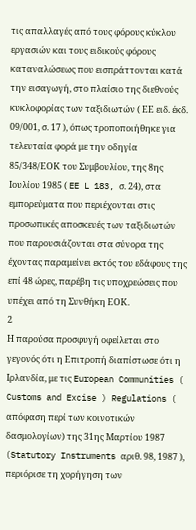τις απαλλαγές από τους φόρους κύκλου εργασιών και τους ειδικούς φόρους καταναλώσεως που εισπράττονται κατά την εισαγωγή, στο πλαίσιο της διεθνούς κυκλοφορίας των ταξιδιωτών ( ΕΕ ειδ. έκδ. 09/001, σ. 17 ), όπως τροποποιήθηκε για τελευταία φορά με την οδηγία 85/348/ΕΟΚ του Συμβουλίου, της 8ης Ιουλίου 1985 ( EE L 183, σ. 24), στα εμπορεύματα που περιέχονται στις προσωπικές αποσκευές των ταξιδιωτών που παρουσιάζονται στα σύνορα της έχοντας παραμείνει εκτός του εδάφους της επί 48 ώρες, παρέβη τις υποχρεώσεις που υπέχει από τη Συνθήκη ΕΟΚ.
2
Η παρούσα προσφυγή οφείλεται στο γεγονός ότι η Επιτροπή διαπίστωσε ότι η Ιρλανδία, με τις European Communities ( Customs and Excise ) Regulations ( απόφαση περί των κοινοτικών δασμολογίων) της 31ης Μαρτίου 1987 (Statutory Instruments αριθ. 98, 1987 ), περιόρισε τη χορήγηση των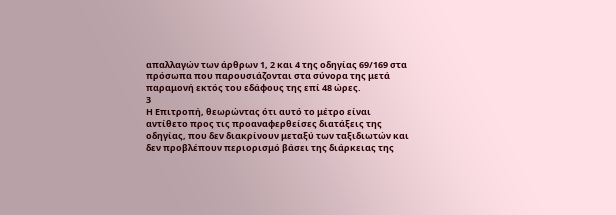απαλλαγών των άρθρων 1, 2 και 4 της οδηγίας 69/169 στα πρόσωπα που παρουσιάζονται στα σύνορα της μετά παραμονή εκτός του εδάφους της επί 48 ώρες.
3
Η Επιτροπή, θεωρώντας ότι αυτό το μέτρο είναι αντίθετο προς τις προαναφερθείσες διατάξεις της οδηγίας, που δεν διακρίνουν μεταξύ των ταξιδιωτών και δεν προβλέπουν περιορισμό βάσει της διάρκειας της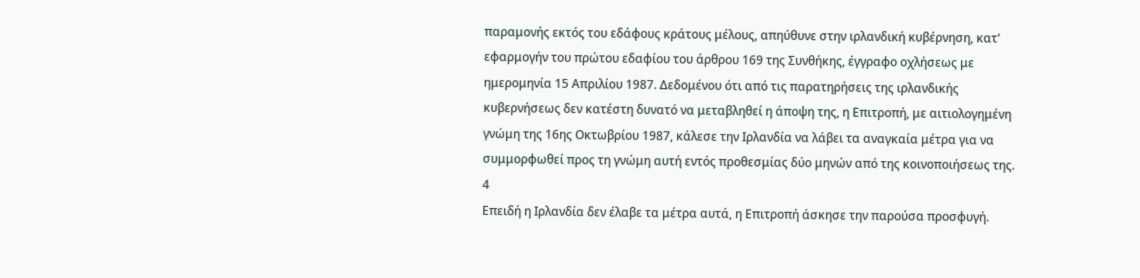παραμονής εκτός του εδάφους κράτους μέλους, απηύθυνε στην ιρλανδική κυβέρνηση, κατ' εφαρμογήν του πρώτου εδαφίου του άρθρου 169 της Συνθήκης, έγγραφο οχλήσεως με ημερομηνία 15 Απριλίου 1987. Δεδομένου ότι από τις παρατηρήσεις της ιρλανδικής κυβερνήσεως δεν κατέστη δυνατό να μεταβληθεί η άποψη της, η Επιτροπή, με αιτιολογημένη γνώμη της 16ης Οκτωβρίου 1987, κάλεσε την Ιρλανδία να λάβει τα αναγκαία μέτρα για να συμμορφωθεί προς τη γνώμη αυτή εντός προθεσμίας δύο μηνών από της κοινοποιήσεως της.
4
Επειδή η Ιρλανδία δεν έλαβε τα μέτρα αυτά, η Επιτροπή άσκησε την παρούσα προσφυγή.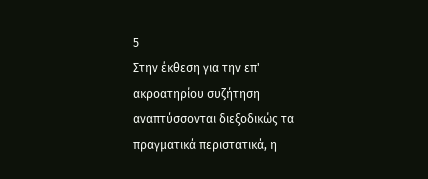5
Στην έκθεση για την επ' ακροατηρίου συζήτηση αναπτύσσονται διεξοδικώς τα πραγματικά περιστατικά, η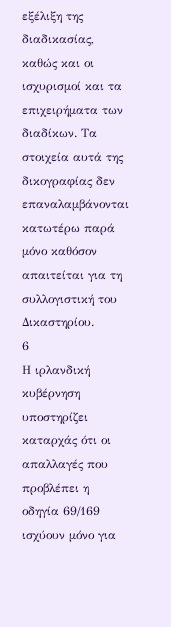εξέλιξη της διαδικασίας, καθώς και οι ισχυρισμοί και τα επιχειρήματα των διαδίκων. Τα στοιχεία αυτά της δικογραφίας δεν επαναλαμβάνονται κατωτέρω παρά μόνο καθόσον απαιτείται για τη συλλογιστική του Δικαστηρίου.
6
Η ιρλανδική κυβέρνηση υποστηρίζει καταρχάς ότι οι απαλλαγές που προβλέπει η οδηγία 69/169 ισχύουν μόνο για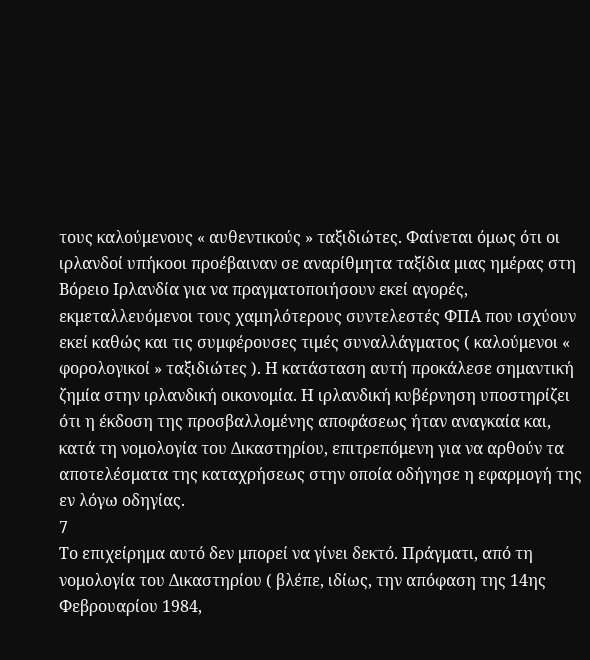τους καλούμενους « αυθεντικούς » ταξιδιώτες. Φαίνεται όμως ότι οι ιρλανδοί υπήκοοι προέβαιναν σε αναρίθμητα ταξίδια μιας ημέρας στη Βόρειο Ιρλανδία για να πραγματοποιήσουν εκεί αγορές, εκμεταλλευόμενοι τους χαμηλότερους συντελεστές ΦΠΑ που ισχύουν εκεί καθώς και τις συμφέρουσες τιμές συναλλάγματος ( καλούμενοι « φορολογικοί » ταξιδιώτες ). Η κατάσταση αυτή προκάλεσε σημαντική ζημία στην ιρλανδική οικονομία. Η ιρλανδική κυβέρνηση υποστηρίζει ότι η έκδοση της προσβαλλομένης αποφάσεως ήταν αναγκαία και, κατά τη νομολογία του Δικαστηρίου, επιτρεπόμενη για να αρθούν τα αποτελέσματα της καταχρήσεως στην οποία οδήγησε η εφαρμογή της εν λόγω οδηγίας.
7
Το επιχείρημα αυτό δεν μπορεί να γίνει δεκτό. Πράγματι, από τη νομολογία του Δικαστηρίου ( βλέπε, ιδίως, την απόφαση της 14ης Φεβρουαρίου 1984,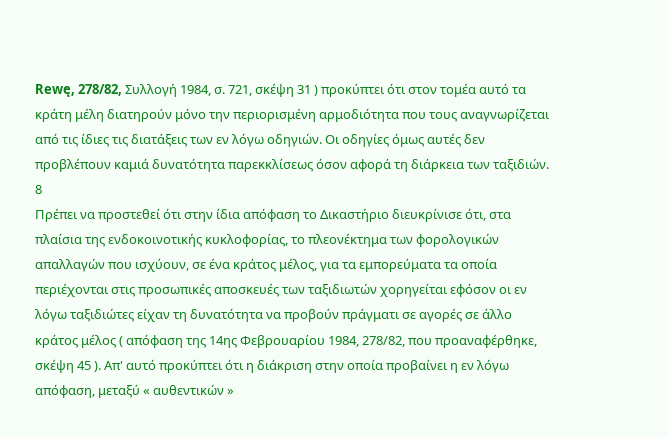Rewę, 278/82, Συλλογή 1984, σ. 721, σκέψη 31 ) προκύπτει ότι στον τομέα αυτό τα κράτη μέλη διατηρούν μόνο την περιορισμένη αρμοδιότητα που τους αναγνωρίζεται από τις ίδιες τις διατάξεις των εν λόγω οδηγιών. Οι οδηγίες όμως αυτές δεν προβλέπουν καμιά δυνατότητα παρεκκλίσεως όσον αφορά τη διάρκεια των ταξιδιών.
8
Πρέπει να προστεθεί ότι στην ίδια απόφαση το Δικαστήριο διευκρίνισε ότι, στα πλαίσια της ενδοκοινοτικής κυκλοφορίας, το πλεονέκτημα των φορολογικών απαλλαγών που ισχύουν, σε ένα κράτος μέλος, για τα εμπορεύματα τα οποία περιέχονται στις προσωπικές αποσκευές των ταξιδιωτών χορηγείται εφόσον οι εν λόγω ταξιδιώτες είχαν τη δυνατότητα να προβούν πράγματι σε αγορές σε άλλο κράτος μέλος ( απόφαση της 14ης Φεβρουαρίου 1984, 278/82, που προαναφέρθηκε, σκέψη 45 ). Απ' αυτό προκύπτει ότι η διάκριση στην οποία προβαίνει η εν λόγω απόφαση, μεταξύ « αυθεντικών »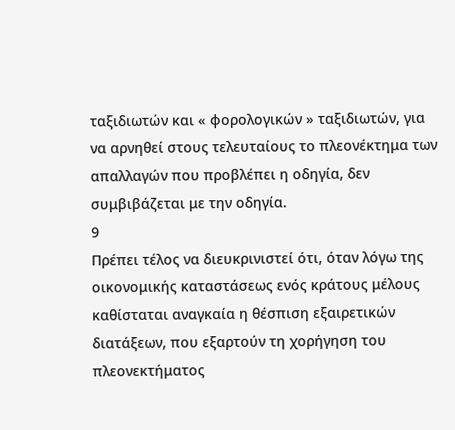ταξιδιωτών και « φορολογικών » ταξιδιωτών, για να αρνηθεί στους τελευταίους το πλεονέκτημα των απαλλαγών που προβλέπει η οδηγία, δεν συμβιβάζεται με την οδηγία.
9
Πρέπει τέλος να διευκρινιστεί ότι, όταν λόγω της οικονομικής καταστάσεως ενός κράτους μέλους καθίσταται αναγκαία η θέσπιση εξαιρετικών διατάξεων, που εξαρτούν τη χορήγηση του πλεονεκτήματος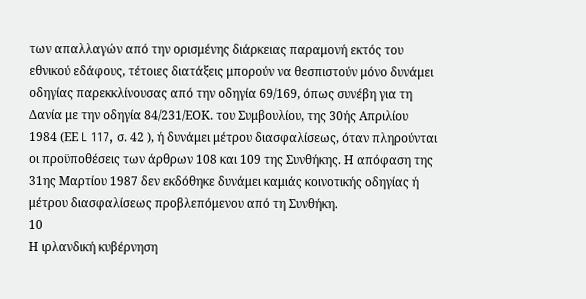των απαλλαγών από την ορισμένης διάρκειας παραμονή εκτός του εθνικού εδάφους, τέτοιες διατάξεις μπορούν να θεσπιστούν μόνο δυνάμει οδηγίας παρεκκλίνουσας από την οδηγία 69/169, όπως συνέβη για τη Δανία με την οδηγία 84/231/ΕΟΚ. του Συμβουλίου, της 30ής Απριλίου 1984 (ΕΕ L 117, σ. 42 ), ή δυνάμει μέτρου διασφαλίσεως, όταν πληρούνται οι προϋποθέσεις των άρθρων 108 και 109 της Συνθήκης. Η απόφαση της 31ης Μαρτίου 1987 δεν εκδόθηκε δυνάμει καμιάς κοινοτικής οδηγίας ή μέτρου διασφαλίσεως προβλεπόμενου από τη Συνθήκη.
10
Η ιρλανδική κυβέρνηση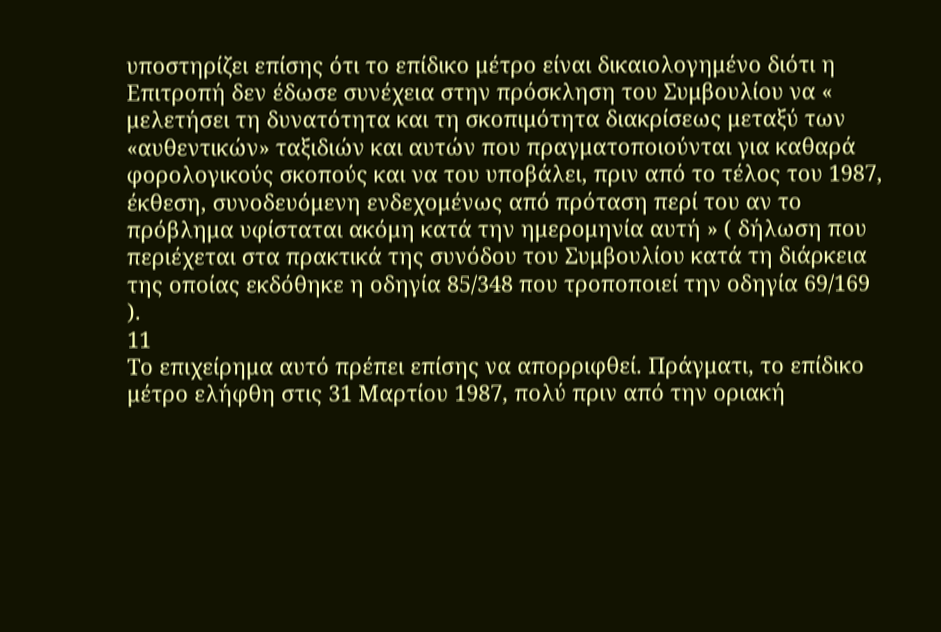υποστηρίζει επίσης ότι το επίδικο μέτρο είναι δικαιολογημένο διότι η Επιτροπή δεν έδωσε συνέχεια στην πρόσκληση του Συμβουλίου να « μελετήσει τη δυνατότητα και τη σκοπιμότητα διακρίσεως μεταξύ των «αυθεντικών» ταξιδιών και αυτών που πραγματοποιούνται για καθαρά φορολογικούς σκοπούς και να του υποβάλει, πριν από το τέλος του 1987, έκθεση, συνοδευόμενη ενδεχομένως από πρόταση περί του αν το πρόβλημα υφίσταται ακόμη κατά την ημερομηνία αυτή » ( δήλωση που περιέχεται στα πρακτικά της συνόδου του Συμβουλίου κατά τη διάρκεια της οποίας εκδόθηκε η οδηγία 85/348 που τροποποιεί την οδηγία 69/169 ).
11
Το επιχείρημα αυτό πρέπει επίσης να απορριφθεί. Πράγματι, το επίδικο μέτρο ελήφθη στις 31 Μαρτίου 1987, πολύ πριν από την οριακή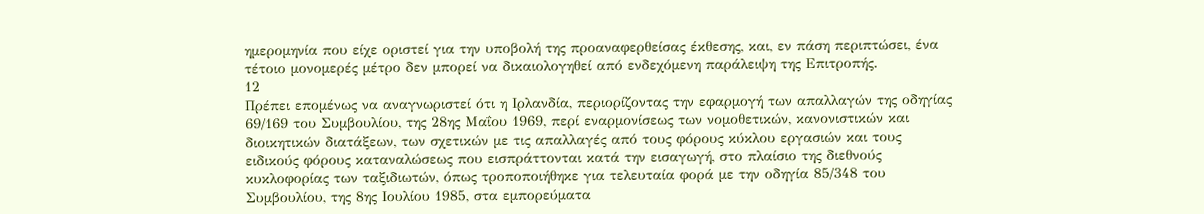ημερομηνία που είχε οριστεί για την υποβολή της προαναφερθείσας έκθεσης, και, εν πάση περιπτώσει, ένα τέτοιο μονομερές μέτρο δεν μπορεί να δικαιολογηθεί από ενδεχόμενη παράλειψη της Επιτροπής.
12
Πρέπει επομένως να αναγνωριστεί ότι η Ιρλανδία, περιορίζοντας την εφαρμογή των απαλλαγών της οδηγίας 69/169 του Συμβουλίου, της 28ης Μαΐου 1969, περί εναρμονίσεως των νομοθετικών, κανονιστικών και διοικητικών διατάξεων, των σχετικών με τις απαλλαγές από τους φόρους κύκλου εργασιών και τους ειδικούς φόρους καταναλώσεως που εισπράττονται κατά την εισαγωγή, στο πλαίσιο της διεθνούς κυκλοφορίας των ταξιδιωτών, όπως τροποποιήθηκε για τελευταία φορά με την οδηγία 85/348 του Συμβουλίου, της 8ης Ιουλίου 1985, στα εμπορεύματα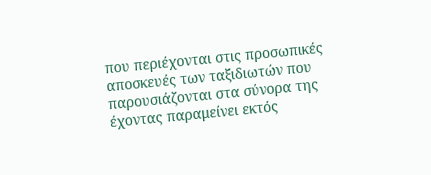που περιέχονται στις προσωπικές αποσκευές των ταξιδιωτών που παρουσιάζονται στα σύνορα της έχοντας παραμείνει εκτός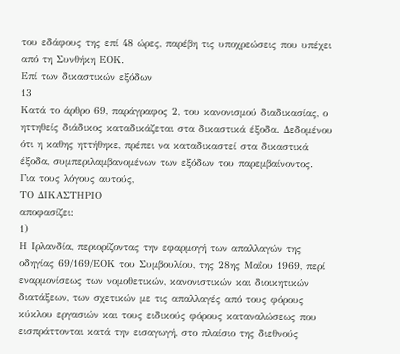του εδάφους της επί 48 ώρες, παρέβη τις υποχρεώσεις που υπέχει από τη Συνθήκη ΕΟΚ.
Επί των δικαστικών εξόδων
13
Κατά το άρθρο 69, παράγραφος 2, του κανονισμού διαδικασίας, ο ηττηθείς διάδικος καταδικάζεται στα δικαστικά έξοδα. Δεδομένου ότι η καθης ηττήθηκε, πρέπει να καταδικαστεί στα δικαστικά έξοδα, συμπεριλαμβανομένων των εξόδων του παρεμβαίνοντος.
Για τους λόγους αυτούς,
ΤΟ ΔΙΚΑΣΤΗΡΙΟ
αποφασίζει:
1)
Η Ιρλανδία, περιορίζοντας την εφαρμογή των απαλλαγών της οδηγίας 69/169/ΕΟΚ του Συμβουλίου, της 28ης Μαΐου 1969, περί εναρμονίσεως των νομοθετικών, κανονιστικών και διοικητικών διατάξεων, των σχετικών με τις απαλλαγές από τους φόρους κύκλου εργασιών και τους ειδικούς φόρους καταναλώσεως που εισπράττονται κατά την εισαγωγή, στο πλαίσιο της διεθνούς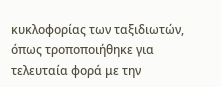κυκλοφορίας των ταξιδιωτών, όπως τροποποιήθηκε για τελευταία φορά με την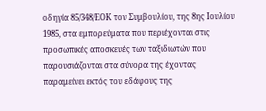οδηγία 85/348/ΕΟΚ τον Συμβουλίου, της 8ης Ιουλίου 1985, στα εμπορεύματα που περιέχονται στις προσωπικές αποσκευές των ταξιδιωτών που παρουσιάζονται στα σύνορα της έχοντας παραμείνει εκτός του εδάφους της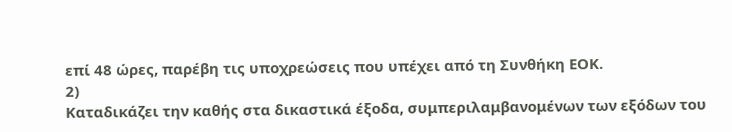επί 48 ώρες, παρέβη τις υποχρεώσεις που υπέχει από τη Συνθήκη ΕΟΚ.
2)
Καταδικάζει την καθής στα δικαστικά έξοδα, συμπεριλαμβανομένων των εξόδων του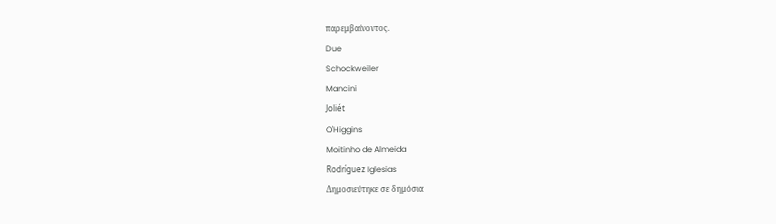παρεμβαίνοντος.
Due
Schockweiler
Mancini
Joliét
O'Higgins
Moitinho de Almeida
Rodríguez Iglesias
Δημοσιεύτηκε σε δημόσια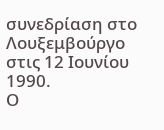συνεδρίαση στο Λουξεμβούργο στις 12 Ιουνίου 1990.
Ο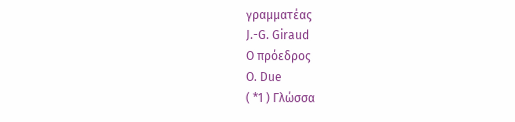γραμματέας
J.-G. Giraud
Ο πρόεδρος
O. Due
( *1 ) Γλώσσα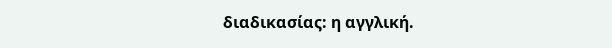διαδικασίας: η αγγλική.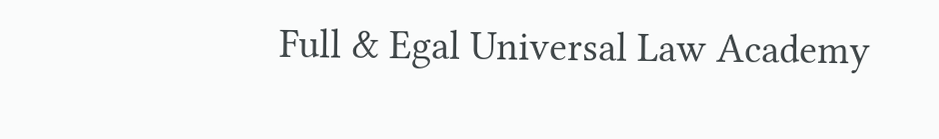Full & Egal Universal Law Academy